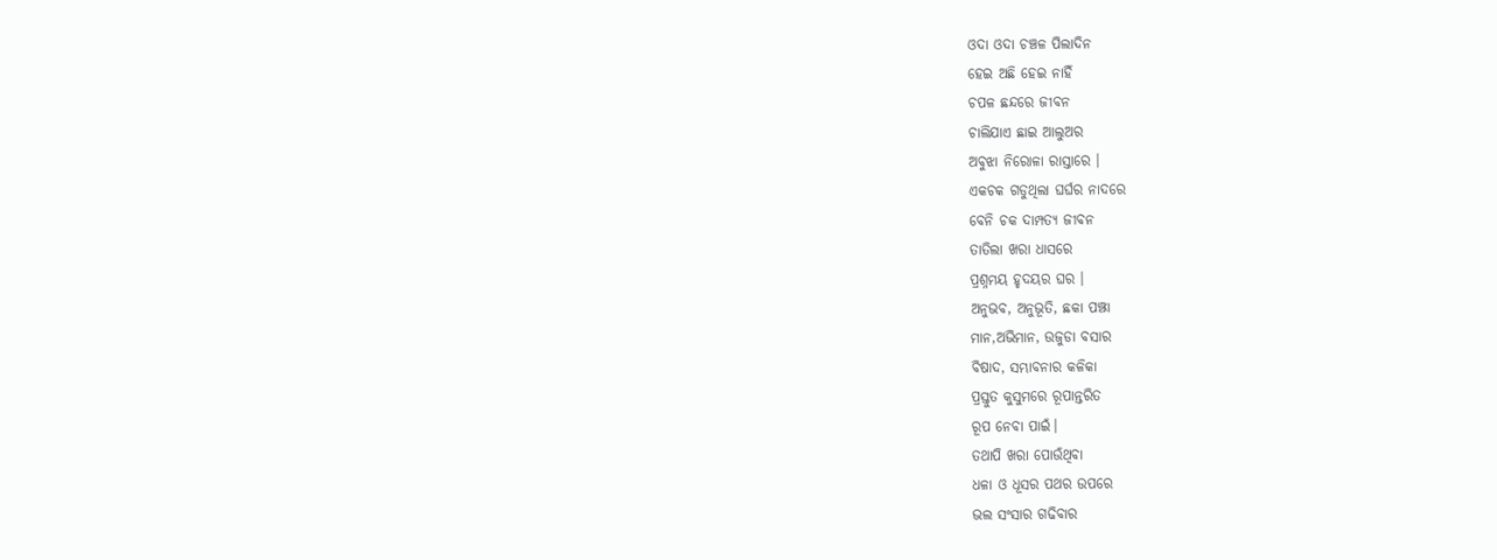ଓଦା ଓଦା ଚଞ୍ଚଳ ପିଲାଦିନ
ହେଇ ଅଛି ହେଇ ନାହିଁ
ଚପଳ ଛନ୍ଦରେ ଜୀବନ
ଚାଲିଯାଏ ଛାଇ ଆଲୁଅର
ଅବୁଝା ନିରୋଳା ରାସ୍ତାରେ ।
ଏକଚକ ଗଡୁଥିଲା ଘର୍ଘର ନାଦରେ
ବେନି ଚକ ଦାମ୍ପତ୍ୟ ଜୀବନ
ତାତିଲା ଖରା ଧାସରେ
ପ୍ରଶ୍ନମୟ ହୃଦୟର ଘର ।
ଅନୁଭବ, ଅନୁଭୂତି, ଛକା ପଞ୍ଝା
ମାନ,ଅଭିମାନ, ଉଜୁଡା ବସାର
ବିଷାଦ, ସମ୍ଭାବନାର କଳିକା
ପ୍ରସ୍ତୁତ କୁସୁମରେ ରୂପାନ୍ତରିତ
ରୂପ ନେବା ପାଇଁ।
ତଥାପି ଖରା ପୋଉଁଥିବା
ଧଳା ଓ ଧୂସର ପଥର ଉପରେ
ଭଲ ସଂସାର ଗଢିବାର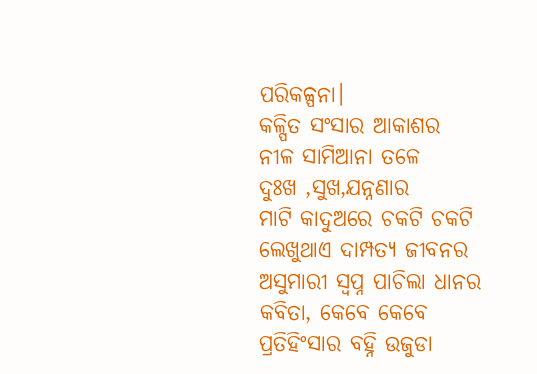ପରିକଳ୍ପନା।
କଳ୍ପିତ ସଂସାର ଆକାଶର
ନୀଳ ସାମିଆନା ତଳେ
ଦୁଃଖ ,ସୁଖ,ଯନ୍ନଣାର
ମାଟି କାଦୁଅରେ ଚକଟି ଚକଟି
ଲେଖୁଥାଏ ଦାମ୍ପତ୍ୟ ଜୀବନର
ଅସୁମାରୀ ସ୍ୱପ୍ନ ପାଚିଲା ଧାନର
କବିତା, କେବେ କେବେ
ପ୍ରତିହିଂସାର ବହ୍ନି ଉଜୁଡା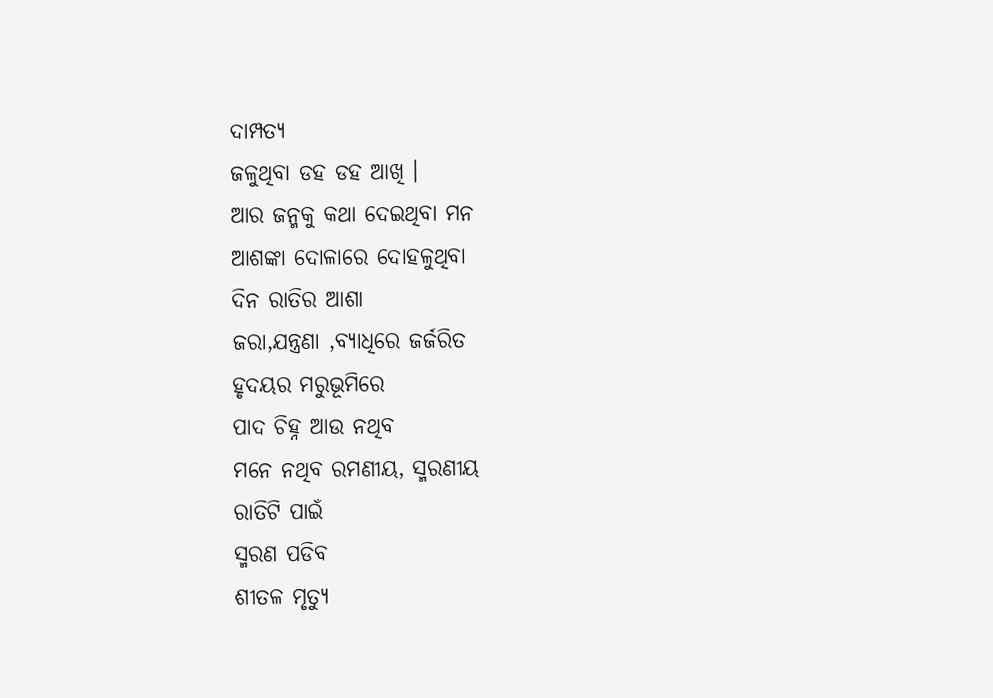ଦାମ୍ପତ୍ୟ
ଜଳୁଥିବା ଡହ ଡହ ଆଖି ।
ଆର ଜନ୍ମକୁ କଥା ଦେଇଥିବା ମନ
ଆଶଙ୍କା ଦୋଳାରେ ଦୋହଳୁଥିବା
ଦିନ ରାତିର ଆଶା
ଜରା,ଯନ୍ତ୍ରଣା ,ବ୍ୟାଧିରେ ଜର୍ଜରିତ
ହୃଦୟର ମରୁଭୂମିରେ
ପାଦ ଚିହ୍ନ ଆଉ ନଥିବ
ମନେ ନଥିବ ରମଣୀୟ, ସ୍ମରଣୀୟ
ରାତିଟି ପାଇଁ
ସ୍ମରଣ ପଡିବ
ଶୀତଳ ମୃତ୍ୟୁ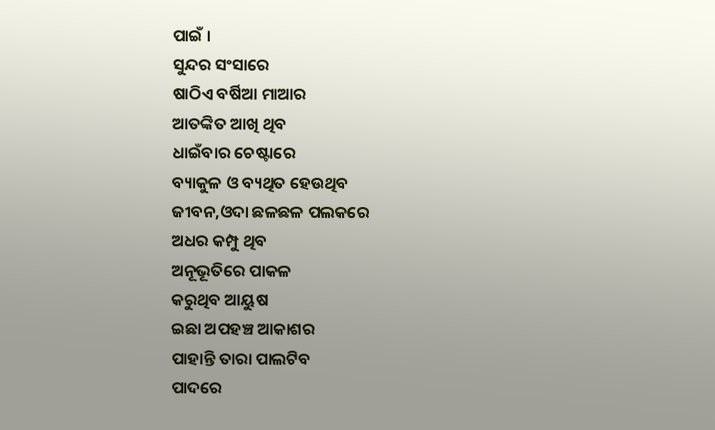ପାଇଁ ।
ସୁନ୍ଦର ସଂସାରେ
ଷାଠିଏ ବର୍ଷିଆ ମାଆର
ଆତଙ୍କିତ ଆଖି ଥିବ
ଧାଇଁବାର ଚେଷ୍ଟାରେ
ବ୍ୟାକୁଳ ଓ ବ୍ୟଥିତ ହେଉଥିବ
ଜୀବନ,ଓଦା ଛଳଛଳ ପଲକରେ
ଅଧର କମ୍ପୁ ଥିବ
ଅନୂଭୂତିରେ ପାକଳ
କରୁଥିବ ଆୟୁଷ
ଇଛା ଅପହଞ୍ଚ ଆକାଶର
ପାହାନ୍ତି ତାରା ପାଲଟିବ
ପାଦରେ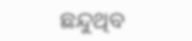ଛନ୍ଦୁଥିବ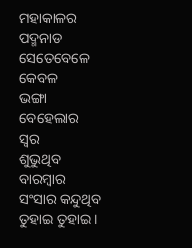ମହାକାଳର ପଦ୍ମନାଡ
ସେତେବେଳେ କେବଳ
ଭଙ୍ଗା ବେହେଲାର ସ୍ୱର
ଶୁଭୁଥିବ ବାରମ୍ବାର
ସଂସାର କନ୍ଦୁଥିବ
ତୁହାଇ ତୁହାଇ ।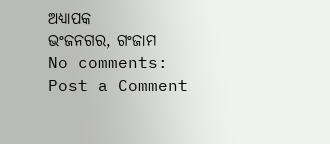ଅଧ୍ୟାପକ
ଭଂଜନଗର, ଗଂଜାମ
No comments:
Post a Comment